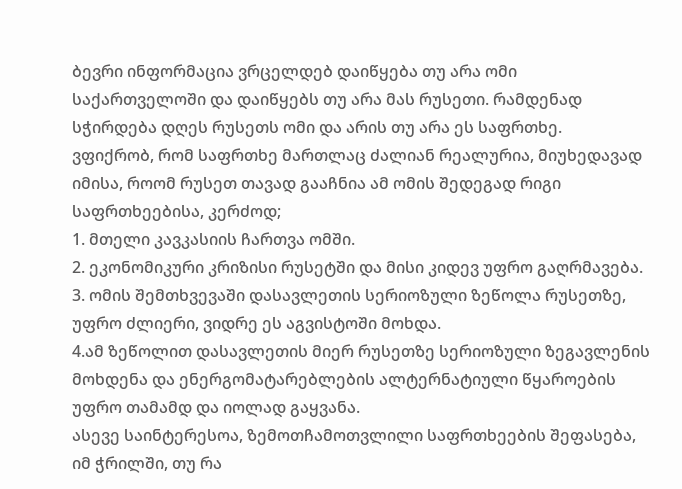ბევრი ინფორმაცია ვრცელდებ დაიწყება თუ არა ომი საქართველოში და დაიწყებს თუ არა მას რუსეთი. რამდენად სჭირდება დღეს რუსეთს ომი და არის თუ არა ეს საფრთხე.
ვფიქრობ, რომ საფრთხე მართლაც ძალიან რეალურია, მიუხედავად იმისა, როომ რუსეთ თავად გააჩნია ამ ომის შედეგად რიგი საფრთხეებისა, კერძოდ;
1. მთელი კავკასიის ჩართვა ომში.
2. ეკონომიკური კრიზისი რუსეტში და მისი კიდევ უფრო გაღრმავება.
3. ომის შემთხვევაში დასავლეთის სერიოზული ზეწოლა რუსეთზე, უფრო ძლიერი, ვიდრე ეს აგვისტოში მოხდა.
4.ამ ზეწოლით დასავლეთის მიერ რუსეთზე სერიოზული ზეგავლენის მოხდენა და ენერგომატარებლების ალტერნატიული წყაროების უფრო თამამდ და იოლად გაყვანა.
ასევე საინტერესოა, ზემოთჩამოთვლილი საფრთხეების შეფასება, იმ ჭრილში, თუ რა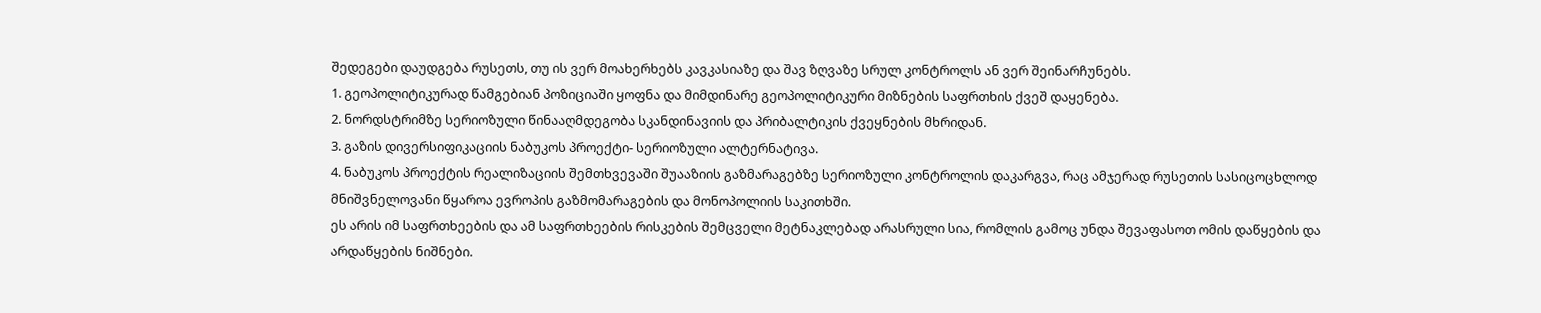შედეგები დაუდგება რუსეთს, თუ ის ვერ მოახერხებს კავკასიაზე და შავ ზღვაზე სრულ კონტროლს ან ვერ შეინარჩუნებს.
1. გეოპოლიტიკურად წამგებიან პოზიციაში ყოფნა და მიმდინარე გეოპოლიტიკური მიზნების საფრთხის ქვეშ დაყენება.
2. ნორდსტრიმზე სერიოზული წინააღმდეგობა სკანდინავიის და პრიბალტიკის ქვეყნების მხრიდან.
3. გაზის დივერსიფიკაციის ნაბუკოს პროექტი- სერიოზული ალტერნატივა.
4. ნაბუკოს პროექტის რეალიზაციის შემთხვევაში შუააზიის გაზმარაგებზე სერიოზული კონტროლის დაკარგვა, რაც ამჯერად რუსეთის სასიცოცხლოდ მნიშვნელოვანი წყაროა ევროპის გაზმომარაგების და მონოპოლიის საკითხში.
ეს არის იმ საფრთხეების და ამ საფრთხეების რისკების შემცველი მეტნაკლებად არასრული სია, რომლის გამოც უნდა შევაფასოთ ომის დაწყების და არდაწყების ნიშნები.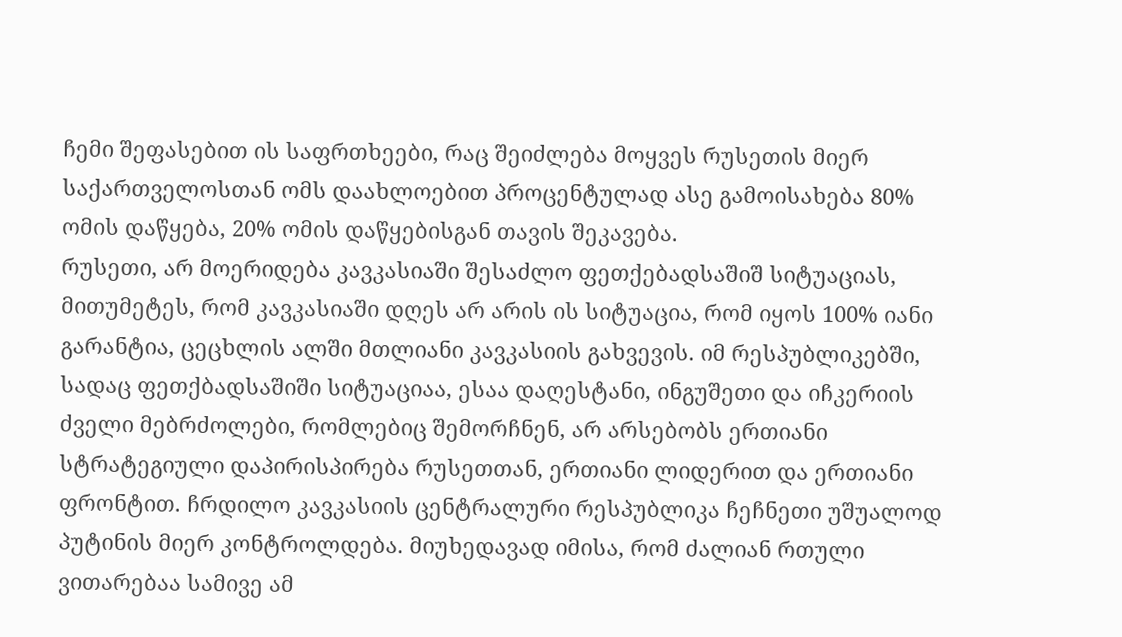ჩემი შეფასებით ის საფრთხეები, რაც შეიძლება მოყვეს რუსეთის მიერ საქართველოსთან ომს დაახლოებით პროცენტულად ასე გამოისახება 80% ომის დაწყება, 20% ომის დაწყებისგან თავის შეკავება.
რუსეთი, არ მოერიდება კავკასიაში შესაძლო ფეთქებადსაშიშ სიტუაციას, მითუმეტეს, რომ კავკასიაში დღეს არ არის ის სიტუაცია, რომ იყოს 100% იანი გარანტია, ცეცხლის ალში მთლიანი კავკასიის გახვევის. იმ რესპუბლიკებში, სადაც ფეთქბადსაშიში სიტუაციაა, ესაა დაღესტანი, ინგუშეთი და იჩკერიის ძველი მებრძოლები, რომლებიც შემორჩნენ, არ არსებობს ერთიანი სტრატეგიული დაპირისპირება რუსეთთან, ერთიანი ლიდერით და ერთიანი ფრონტით. ჩრდილო კავკასიის ცენტრალური რესპუბლიკა ჩეჩნეთი უშუალოდ პუტინის მიერ კონტროლდება. მიუხედავად იმისა, რომ ძალიან რთული ვითარებაა სამივე ამ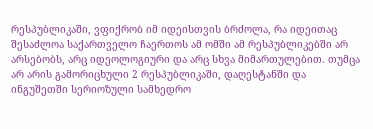რესპუბლიკაში, ვფიქრობ იმ იდეისთვის ბრძოლა, რა იდეითაც შესაძლოა საქართველო ჩაერთოს ამ ომში ამ რესპუბლიკებში არ არსებობს, არც იდეოლოგიური და არც სხვა მიმართულებით. თუმცა არ არის გამორიცხული 2 რესპუბლიკაში, დაღესტანში და ინგუშეთში სერიოზული სამხედრო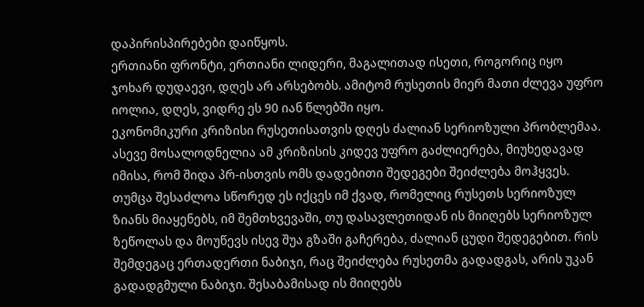დაპირისპირებები დაიწყოს.
ერთიანი ფრონტი, ერთიანი ლიდერი, მაგალითად ისეთი, როგორიც იყო ჯოხარ დუდაევი, დღეს არ არსებობს. ამიტომ რუსეთის მიერ მათი ძლევა უფრო იოლია, დღეს, ვიდრე ეს 90 იან წლებში იყო.
ეკონომიკური კრიზისი რუსეთისათვის დღეს ძალიან სერიოზული პრობლემაა. ასევე მოსალოდნელია ამ კრიზისის კიდევ უფრო გაძლიერება, მიუხედავად იმისა, რომ შიდა პრ-ისთვის ომს დადებითი შედეგები შეიძლება მოჰყვეს. თუმცა შესაძლოა სწორედ ეს იქცეს იმ ქვად, რომელიც რუსეთს სერიოზულ ზიანს მიაყენებს, იმ შემთხვევაში, თუ დასავლეთიდან ის მიიღებს სერიოზულ ზეწოლას და მოუწევს ისევ შუა გზაში გაჩერება, ძალიან ცუდი შედეგებით. რის შემდეგაც ერთადერთი ნაბიჯი, რაც შეიძლება რუსეთმა გადადგას, არის უკან გადადგმული ნაბიჯი. შესაბამისად ის მიიღებს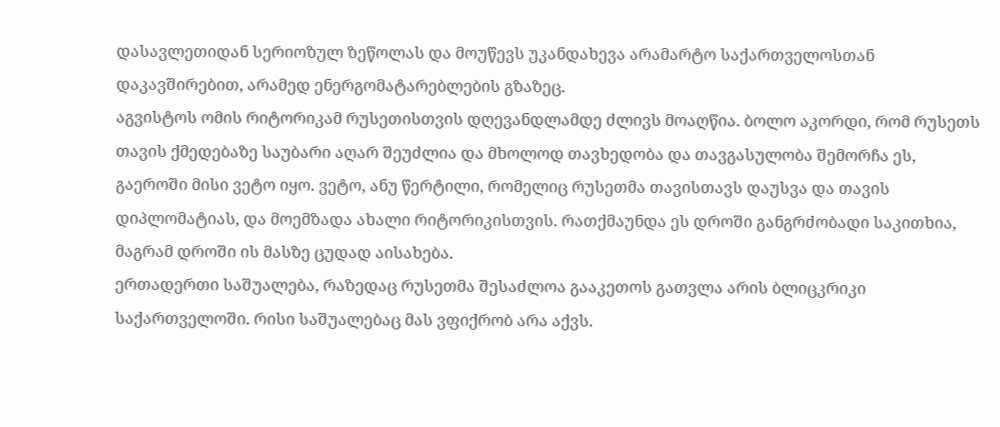დასავლეთიდან სერიოზულ ზეწოლას და მოუწევს უკანდახევა არამარტო საქართველოსთან დაკავშირებით, არამედ ენერგომატარებლების გზაზეც.
აგვისტოს ომის რიტორიკამ რუსეთისთვის დღევანდლამდე ძლივს მოაღწია. ბოლო აკორდი, რომ რუსეთს თავის ქმედებაზე საუბარი აღარ შეუძლია და მხოლოდ თავხედობა და თავგასულობა შემორჩა ეს, გაეროში მისი ვეტო იყო. ვეტო, ანუ წერტილი, რომელიც რუსეთმა თავისთავს დაუსვა და თავის დიპლომატიას, და მოემზადა ახალი რიტორიკისთვის. რათქმაუნდა ეს დროში განგრძობადი საკითხია, მაგრამ დროში ის მასზე ცუდად აისახება.
ერთადერთი საშუალება, რაზედაც რუსეთმა შესაძლოა გააკეთოს გათვლა არის ბლიცკრიკი საქართველოში. რისი საშუალებაც მას ვფიქრობ არა აქვს.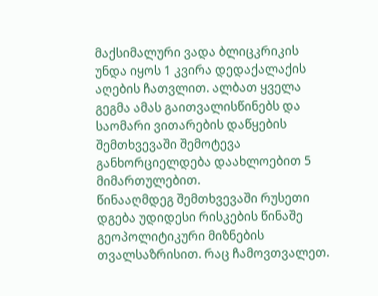მაქსიმალური ვადა ბლიცკრიკის უნდა იყოს 1 კვირა დედაქალაქის აღების ჩათვლით. ალბათ ყველა გეგმა ამას გაითვალისწინებს და საომარი ვითარების დაწყების შემთხვევაში შემოტევა განხორციელდება დაახლოებით 5 მიმართულებით.
წინააღმდეგ შემთხვევაში რუსეთი დგება უდიდესი რისკების წინაშე გეოპოლიტიკური მიზნების თვალსაზრისით. რაც ჩამოვთვალეთ.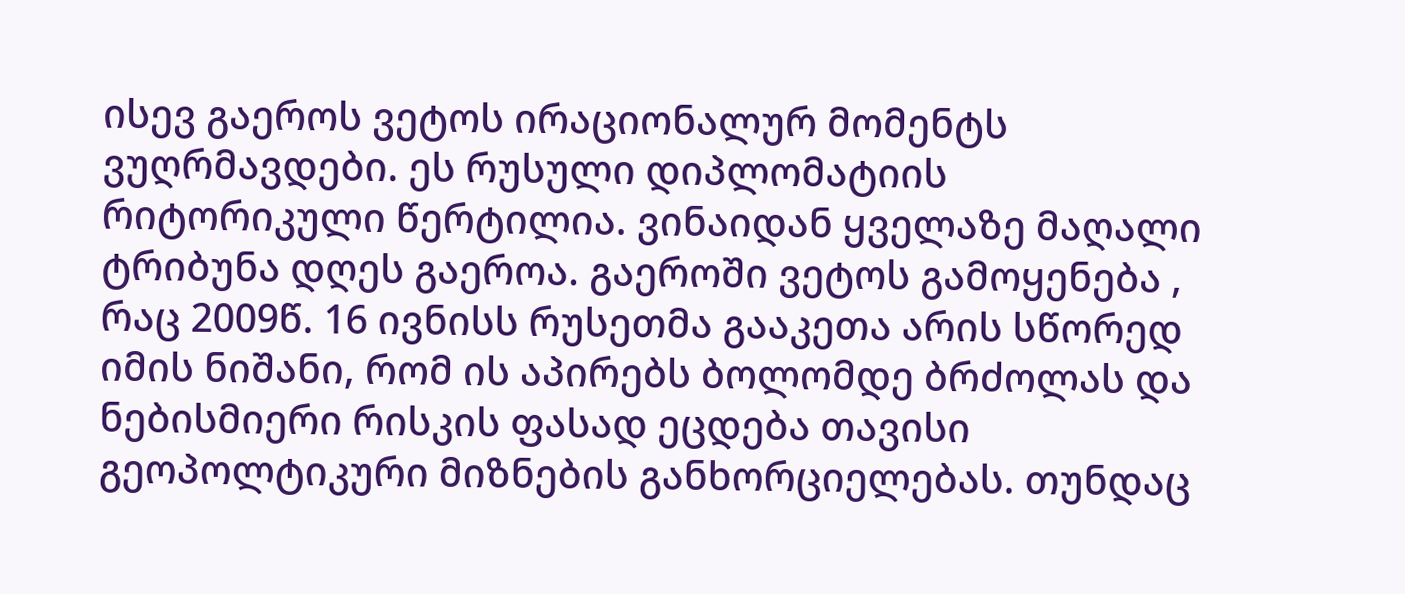ისევ გაეროს ვეტოს ირაციონალურ მომენტს ვუღრმავდები. ეს რუსული დიპლომატიის რიტორიკული წერტილია. ვინაიდან ყველაზე მაღალი ტრიბუნა დღეს გაეროა. გაეროში ვეტოს გამოყენება , რაც 2009წ. 16 ივნისს რუსეთმა გააკეთა არის სწორედ იმის ნიშანი, რომ ის აპირებს ბოლომდე ბრძოლას და ნებისმიერი რისკის ფასად ეცდება თავისი გეოპოლტიკური მიზნების განხორციელებას. თუნდაც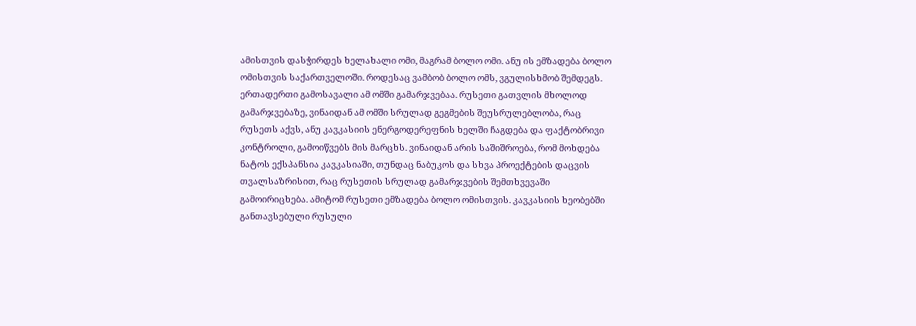ამისთვის დასჭირდეს ხელახალი ომი, მაგრამ ბოლო ომი. ანუ ის ემზადება ბოლო ომისთვის საქართველოში. როდესაც ვამბობ ბოლო ომს, ვგულისხმობ შემდეგს. ერთადერთი გამოსავალი ამ ომში გამარჯვებაა. რუსეთი გათვლის მხოლოდ გამარჯვებაზე, ვინაიდან ამ ომში სრულად გეგმების შეუსრულებლობა, რაც რუსეთს აქვს, ანუ კავკასიის ენერგოდერეფნის ხელში ჩაგდება და ფაქტობრივი კონტროლი, გამოიწვებს მის მარცხს. ვინაიდან არის საშიშროება, რომ მოხდება ნატოს ექსპანსია კავკასიაში, თუნდაც ნაბუკოს და სხვა პროექტების დაცვის თვალსაზრისით, რაც რუსეთის სრულად გამარჯვების შემთხვევაში გამოირიცხება. ამიტომ რუსეთი ემზადება ბოლო ომისთვის. კავკასიის ხეობებში განთავსებული რუსული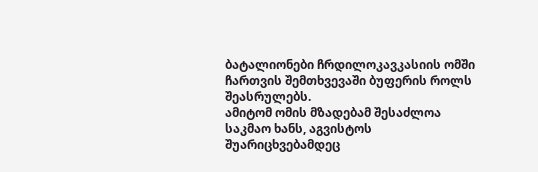ბატალიონები ჩრდილოკავკასიის ომში ჩართვის შემთხვევაში ბუფერის როლს შეასრულებს.
ამიტომ ომის მზადებამ შესაძლოა საკმაო ხანს, აგვისტოს შუარიცხვებამდეც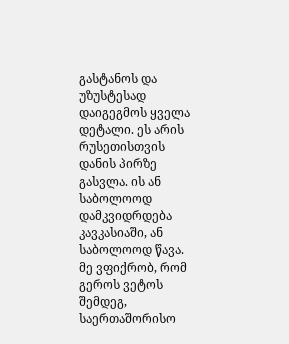გასტანოს და უზუსტესად დაიგეგმოს ყველა დეტალი. ეს არის რუსეთისთვის დანის პირზე გასვლა. ის ან საბოლოოდ დამკვიდრდება კავკასიაში, ან საბოლოოდ წავა. მე ვფიქრობ, რომ გეროს ვეტოს შემდეგ, საერთაშორისო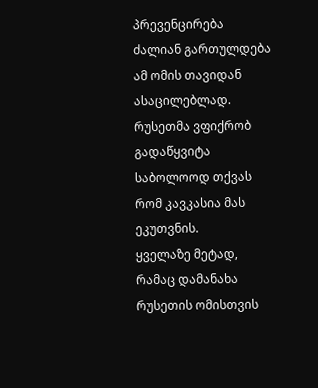პრევენცირება ძალიან გართულდება ამ ომის თავიდან ასაცილებლად. რუსეთმა ვფიქრობ გადაწყვიტა საბოლოოდ თქვას რომ კავკასია მას ეკუთვნის.
ყველაზე მეტად, რამაც დამანახა რუსეთის ომისთვის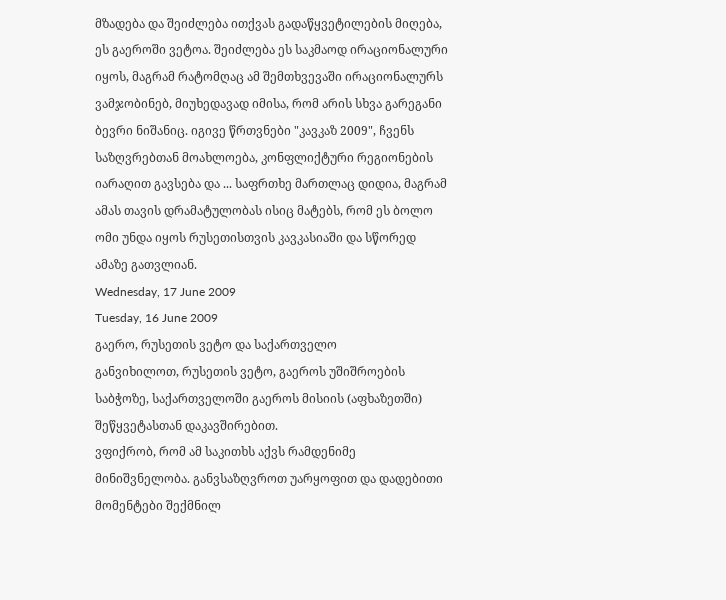მზადება და შეიძლება ითქვას გადაწყვეტილების მიღება, ეს გაეროში ვეტოა. შეიძლება ეს საკმაოდ ირაციონალური იყოს, მაგრამ რატომღაც ამ შემთხვევაში ირაციონალურს ვამჯობინებ, მიუხედავად იმისა, რომ არის სხვა გარეგანი ბევრი ნიშანიც. იგივე წრთვნები "კავკაზ 2009", ჩვენს საზღვრებთან მოახლოება, კონფლიქტური რეგიონების იარაღით გავსება და ... საფრთხე მართლაც დიდია, მაგრამ ამას თავის დრამატულობას ისიც მატებს, რომ ეს ბოლო ომი უნდა იყოს რუსეთისთვის კავკასიაში და სწორედ ამაზე გათვლიან.
Wednesday, 17 June 2009
Tuesday, 16 June 2009
გაერო, რუსეთის ვეტო და საქართველო
განვიხილოთ, რუსეთის ვეტო, გაეროს უშიშროების საბჭოზე, საქართველოში გაეროს მისიის (აფხაზეთში) შეწყვეტასთან დაკავშირებით.
ვფიქრობ, რომ ამ საკითხს აქვს რამდენიმე მინიშვნელობა. განვსაზღვროთ უარყოფით და დადებითი მომენტები შექმნილ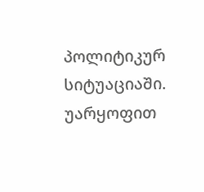პოლიტიკურ სიტუაციაში. უარყოფით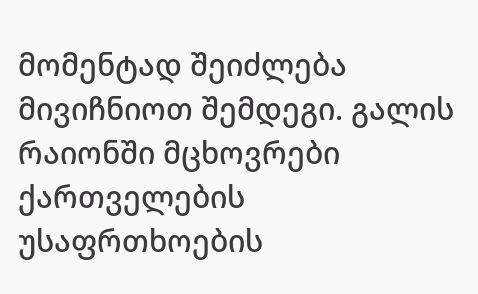მომენტად შეიძლება მივიჩნიოთ შემდეგი. გალის რაიონში მცხოვრები ქართველების უსაფრთხოების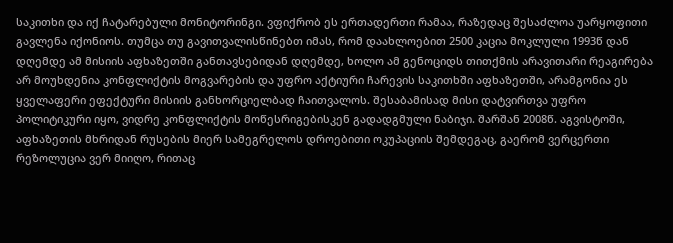საკითხი და იქ ჩატარებული მონიტორინგი. ვფიქრობ ეს ერთადერთი რამაა, რაზედაც შესაძლოა უარყოფითი გავლენა იქონიოს. თუმცა თუ გავითვალისწინებთ იმას, რომ დაახლოებით 2500 კაცია მოკლული 1993წ დან დღემდე ამ მისიის აფხაზეთში განთავსებიდან დღემდე, ხოლო ამ გენოციდს თითქმის არავითარი რეაგირება არ მოუხდენია კონფლიქტის მოგვარების და უფრო აქტიური ჩარევის საკითხში აფხაზეთში, არამგონია ეს ყველაფერი ეფექტური მისიის განხორციელბად ჩაითვალოს. შესაბამისად მისი დატვირთვა უფრო პოლიტიკური იყო, ვიდრე კონფლიქტის მოწესრიგებისკენ გადადგმული ნაბიჯი. შარშან 2008წ. აგვისტოში, აფხაზეთის მხრიდან რუსების მიერ სამეგრელოს დროებითი ოკუპაციის შემდეგაც, გაერომ ვერცერთი რეზოლუცია ვერ მიიღო, რითაც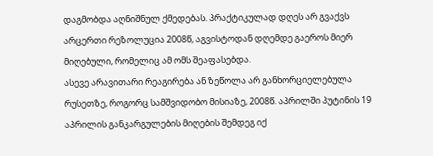დაგმობდა აღნიშნულ ქმედებას. პრაქტიკულად დღეს არ გვაქვს არცერთი რეზოლუცია 2008წ, აგვისტოდან დღემდე გაეროს მიერ მიღებული, რომელიც ამ ომს შეაფასებდა.
ასევე არავითარი რეაგირება ან ზეწოლა არ განხორციელებულა რუსეთზე, როგორც სამშვიდობო მისიაზე, 2008წ. აპრილში პუტინის 19 აპრილის განკარგულების მიღების შემდეგ იქ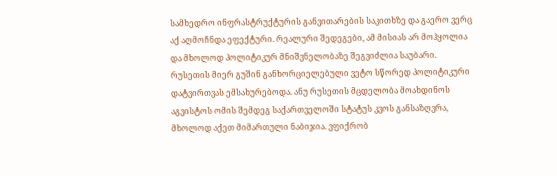სამხედრო ინფრასტრუქტურის განვითარების საკითხზე და გაერო ვერც აქ აღმოჩნდა ეფექტური. რეალური შედეგები, ამ მისიას არ მოჰყოლია და მხოლოდ პოლიტიკურ მნიშვნელობაზე შეგვიძლია საუბარი.
რუსეთის მიერ გუშინ განხორციელებული ვეტო სწორედ პოლიტიკური დატვირთვას ემსახურებოდა. ანუ რუსეთის მცდელობა მოახდინოს აგვისტოს ომის შემდეგ საქართველოში სტატუს კვოს განსაზღვრა, მხოლოდ აქეთ მიმართული ნაბიჯია. ვფიქრობ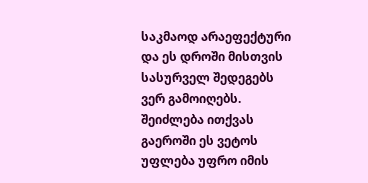საკმაოდ არაეფექტური და ეს დროში მისთვის სასურველ შედეგებს ვერ გამოიღებს. შეიძლება ითქვას გაეროში ეს ვეტოს უფლება უფრო იმის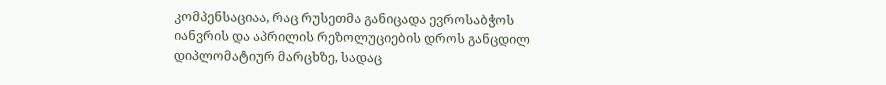კომპენსაციაა, რაც რუსეთმა განიცადა ევროსაბჭოს იანვრის და აპრილის რეზოლუციების დროს განცდილ დიპლომატიურ მარცხზე, სადაც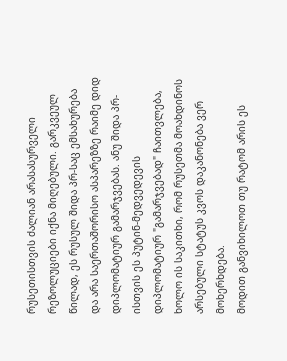რუსეთისთვის ძალიან არასასურველი რეზოლუციები იქნა მიღებული. გარკვეულ წილად, ეს რუსულ შიდა პრ-საც ემსახურება და არა საერთაშორისო ასპარეზზე რაიმე დიდ დიპლომატიურ გამარჯვებას. ანუ შიდა პრ-ისთვის ეს პუტინ-მედვედევის დიპლომატიურ "გამარჯვებად" ჩაითვლება, ხოლო ის საკითხი, რომ რუსეთმა მოახდინოს არსებული სტატუს კვოს დაკანონება ვერ მოხერხდება.
მოდით განვიხილოთ თუ რატომ არის ეს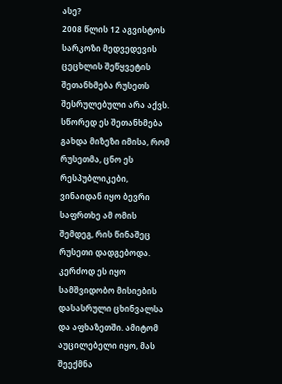ასე?
2008 წლის 12 აგვისტოს სარკოზი მედვედევის ცეცხლის შეწყვეტის შეთანხმება რუსეთს შესრულებული არა აქვს. სწორედ ეს შეთანხმება გახდა მიზეზი იმისა, რომ რუსეთმა, ცნო ეს რესპუბლიკები, ვინაიდან იყო ბევრი საფრთხე ამ ომის შემდეგ, რის წინაშეც რუსეთი დადგებოდა. კერძოდ ეს იყო სამშვიდობო მისიების დასასრული ცხინვალსა და აფხაზეთში. ამიტომ აუცილებელი იყო, მას შეექმნა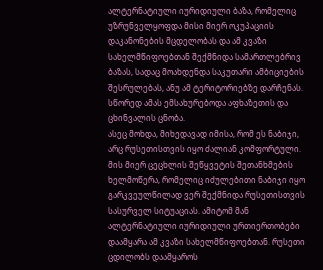ალტერნატიული იურიდიული ბაზა, რომელიც უზრუნველყოფდა მისი მიერ ოკუპაციის დაკანონების მცდელობას და ამ კვაზი სახელმწიფოებთან შექმნიდა სამართლებრივ ბაზას, სადაც მოახდენდა საკუთარი ამბიციების შესრულებას, ანუ ამ ტერიტორიებზე დარჩენას. სწორედ ამას ემსახურებოდა აფხაზეთის და ცხინვალის ცნობა.
ასეც მოხდა, მიხედავად იმისა, რომ ეს ნაბიჯი, არც რუსეთისთვის იყო ძალიან კომფორტული.
მის მიერ ცეცხლის შეწყვეტის შეთანხმების ხელმოწერა, რომელიც იძულებითი ნაბიჯი იყო გარკვეულწილად ვერ შექმნიდა რუსეთისთვის სასურველ სიტუაციას. ამიტომ მან ალტერნატიული იურიდიული ურთიერთობები დაამყარა ამ კვაზი სახელმწიფოებთან. რუსეთი ცდილობს დაამყაროს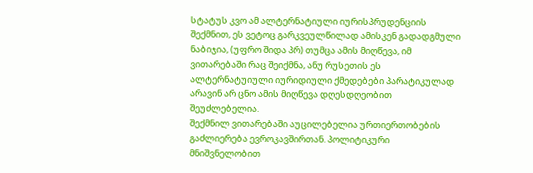სტატუს კვო ამ ალტერნატიული იურისპრუდენციის შექმნით, ეს ვეტოც გარკვეულწილად ამისკენ გადადგმული ნაბიჯია, (უფრო შიდა პრ) თუმცა ამის მიღწევა, იმ ვითარებაში რაც შეიქმნა, ანუ რუსეთის ეს ალტერნატუიული იურიდიული ქმედებები პარატიკულად არავინ არ ცნო ამის მიღწევა დღესდღეობით შეუძლებელია.
შექმნილ ვითარებაში აუცილებელია ურთიერთობების გაძლიერება ევროკავშირთან. პოლიტიკური მნიშვნელობით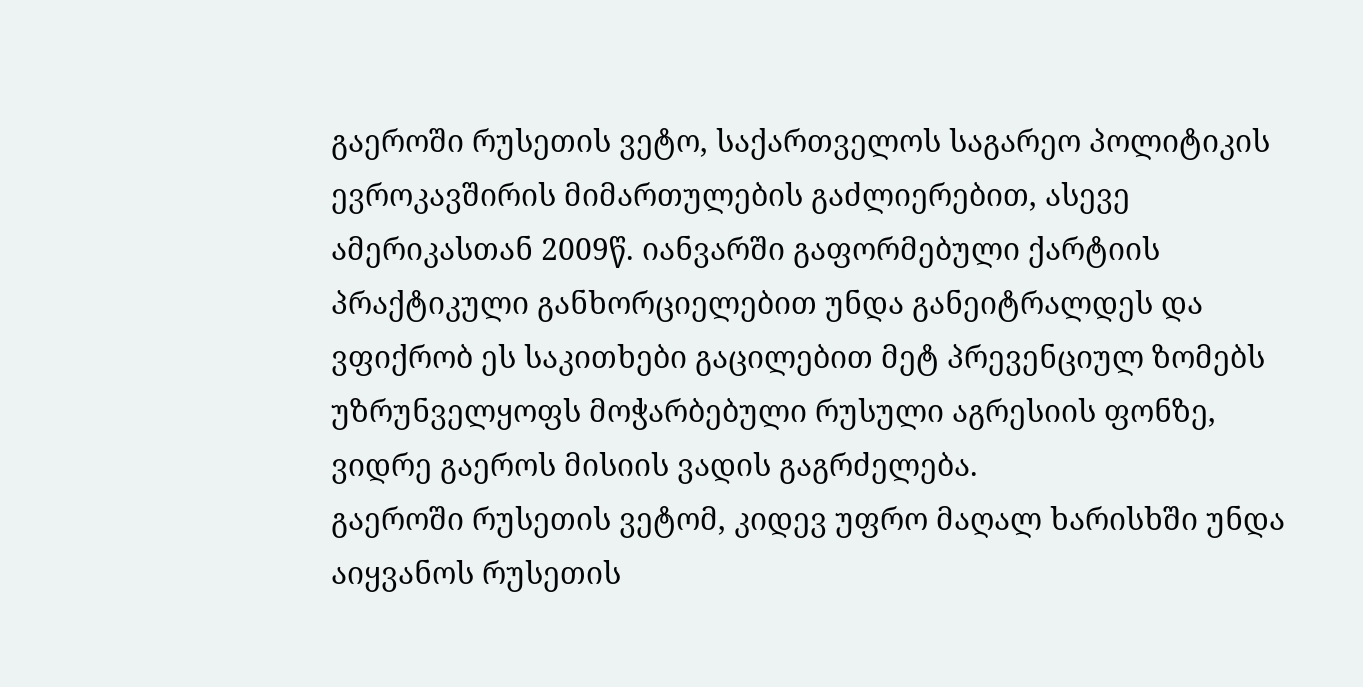გაეროში რუსეთის ვეტო, საქართველოს საგარეო პოლიტიკის ევროკავშირის მიმართულების გაძლიერებით, ასევე ამერიკასთან 2009წ. იანვარში გაფორმებული ქარტიის პრაქტიკული განხორციელებით უნდა განეიტრალდეს და ვფიქრობ ეს საკითხები გაცილებით მეტ პრევენციულ ზომებს უზრუნველყოფს მოჭარბებული რუსული აგრესიის ფონზე, ვიდრე გაეროს მისიის ვადის გაგრძელება.
გაეროში რუსეთის ვეტომ, კიდევ უფრო მაღალ ხარისხში უნდა აიყვანოს რუსეთის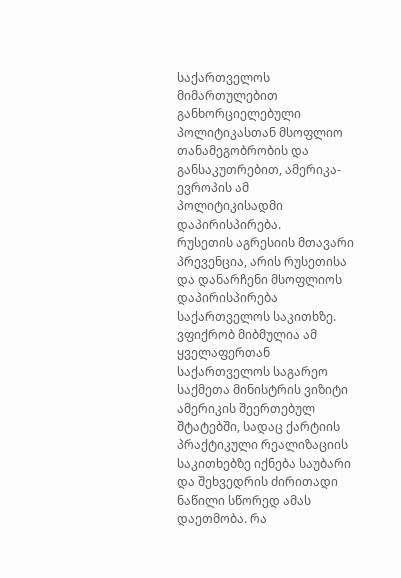საქართველოს მიმართულებით განხორციელებული პოლიტიკასთან მსოფლიო თანამეგობრობის და განსაკუთრებით, ამერიკა-ევროპის ამ პოლიტიკისადმი დაპირისპირება.
რუსეთის აგრესიის მთავარი პრევენცია, არის რუსეთისა და დანარჩენი მსოფლიოს დაპირისპირება საქართველოს საკითხზე. ვფიქრობ მიბმულია ამ ყველაფერთან საქართველოს საგარეო საქმეთა მინისტრის ვიზიტი ამერიკის შეერთებულ შტატებში, სადაც ქარტიის პრაქტიკული რეალიზაციის საკითხებზე იქნება საუბარი და შეხვედრის ძირითადი ნაწილი სწორედ ამას დაეთმობა. რა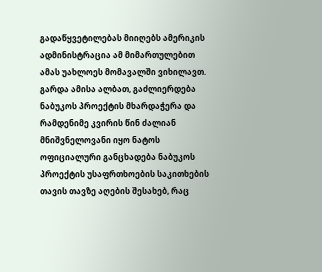გადაწყვეტილებას მიიღებს ამერიკის ადმინისტრაცია ამ მიმართულებით ამას უახლოეს მომავალში ვიხილავთ.
გარდა ამისა ალბათ, გაძლიერდება ნაბუკოს პროექტის მხარდაჭერა და რამდენიმე კვირის წინ ძალიან მნიშვნელოვანი იყო ნატოს ოფიციალური განცხადება ნაბუკოს პროექტის უსაფრთხოების საკითხების თავის თავზე აღების შესახებ, რაც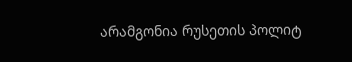არამგონია რუსეთის პოლიტ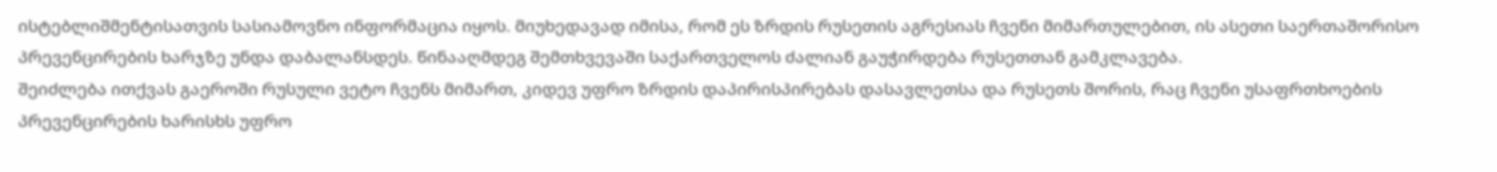ისტებლიშმენტისათვის სასიამოვნო ინფორმაცია იყოს. მიუხედავად იმისა, რომ ეს ზრდის რუსეთის აგრესიას ჩვენი მიმართულებით, ის ასეთი საერთაშორისო პრევენცირების ხარჯზე უნდა დაბალანსდეს. წინააღმდეგ შემთხვევაში საქართველოს ძალიან გაუჭირდება რუსეთთან გამკლავება.
შეიძლება ითქვას გაეროში რუსული ვეტო ჩვენს მიმართ, კიდევ უფრო ზრდის დაპირისპირებას დასავლეთსა და რუსეთს შორის, რაც ჩვენი უსაფრთხოების პრევენცირების ხარისხს უფრო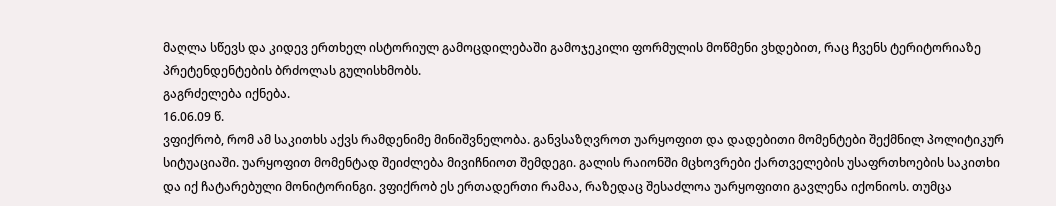მაღლა სწევს და კიდევ ერთხელ ისტორიულ გამოცდილებაში გამოჯეკილი ფორმულის მოწმენი ვხდებით, რაც ჩვენს ტერიტორიაზე პრეტენდენტების ბრძოლას გულისხმობს.
გაგრძელება იქნება.
16.06.09 წ.
ვფიქრობ, რომ ამ საკითხს აქვს რამდენიმე მინიშვნელობა. განვსაზღვროთ უარყოფით და დადებითი მომენტები შექმნილ პოლიტიკურ სიტუაციაში. უარყოფით მომენტად შეიძლება მივიჩნიოთ შემდეგი. გალის რაიონში მცხოვრები ქართველების უსაფრთხოების საკითხი და იქ ჩატარებული მონიტორინგი. ვფიქრობ ეს ერთადერთი რამაა, რაზედაც შესაძლოა უარყოფითი გავლენა იქონიოს. თუმცა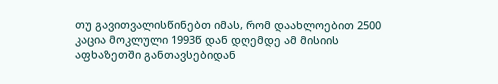თუ გავითვალისწინებთ იმას, რომ დაახლოებით 2500 კაცია მოკლული 1993წ დან დღემდე ამ მისიის აფხაზეთში განთავსებიდან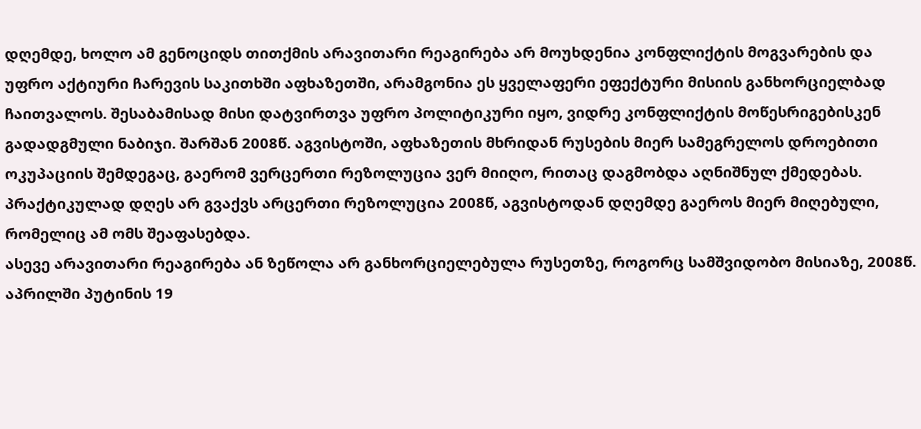დღემდე, ხოლო ამ გენოციდს თითქმის არავითარი რეაგირება არ მოუხდენია კონფლიქტის მოგვარების და უფრო აქტიური ჩარევის საკითხში აფხაზეთში, არამგონია ეს ყველაფერი ეფექტური მისიის განხორციელბად ჩაითვალოს. შესაბამისად მისი დატვირთვა უფრო პოლიტიკური იყო, ვიდრე კონფლიქტის მოწესრიგებისკენ გადადგმული ნაბიჯი. შარშან 2008წ. აგვისტოში, აფხაზეთის მხრიდან რუსების მიერ სამეგრელოს დროებითი ოკუპაციის შემდეგაც, გაერომ ვერცერთი რეზოლუცია ვერ მიიღო, რითაც დაგმობდა აღნიშნულ ქმედებას. პრაქტიკულად დღეს არ გვაქვს არცერთი რეზოლუცია 2008წ, აგვისტოდან დღემდე გაეროს მიერ მიღებული, რომელიც ამ ომს შეაფასებდა.
ასევე არავითარი რეაგირება ან ზეწოლა არ განხორციელებულა რუსეთზე, როგორც სამშვიდობო მისიაზე, 2008წ. აპრილში პუტინის 19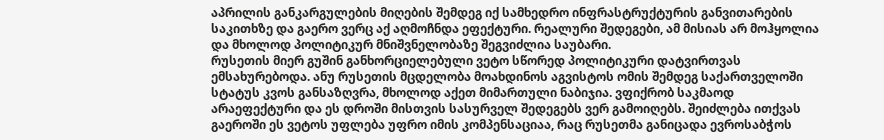აპრილის განკარგულების მიღების შემდეგ იქ სამხედრო ინფრასტრუქტურის განვითარების საკითხზე და გაერო ვერც აქ აღმოჩნდა ეფექტური. რეალური შედეგები, ამ მისიას არ მოჰყოლია და მხოლოდ პოლიტიკურ მნიშვნელობაზე შეგვიძლია საუბარი.
რუსეთის მიერ გუშინ განხორციელებული ვეტო სწორედ პოლიტიკური დატვირთვას ემსახურებოდა. ანუ რუსეთის მცდელობა მოახდინოს აგვისტოს ომის შემდეგ საქართველოში სტატუს კვოს განსაზღვრა, მხოლოდ აქეთ მიმართული ნაბიჯია. ვფიქრობ საკმაოდ არაეფექტური და ეს დროში მისთვის სასურველ შედეგებს ვერ გამოიღებს. შეიძლება ითქვას გაეროში ეს ვეტოს უფლება უფრო იმის კომპენსაციაა, რაც რუსეთმა განიცადა ევროსაბჭოს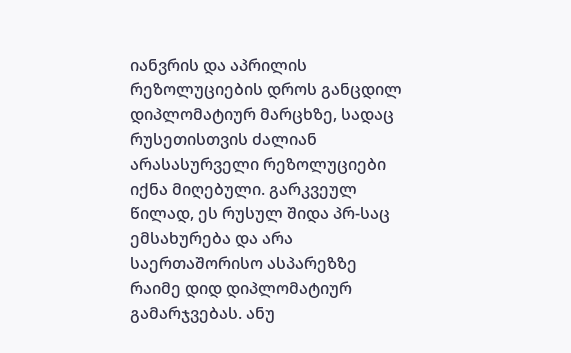იანვრის და აპრილის რეზოლუციების დროს განცდილ დიპლომატიურ მარცხზე, სადაც რუსეთისთვის ძალიან არასასურველი რეზოლუციები იქნა მიღებული. გარკვეულ წილად, ეს რუსულ შიდა პრ-საც ემსახურება და არა საერთაშორისო ასპარეზზე რაიმე დიდ დიპლომატიურ გამარჯვებას. ანუ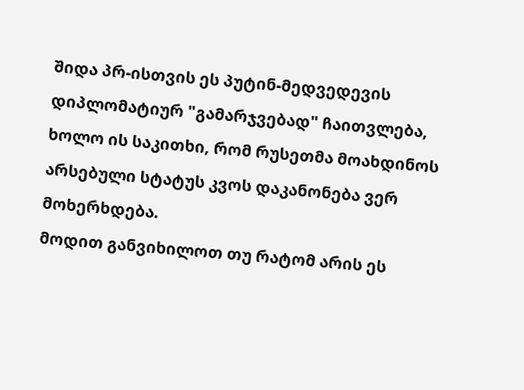შიდა პრ-ისთვის ეს პუტინ-მედვედევის დიპლომატიურ "გამარჯვებად" ჩაითვლება, ხოლო ის საკითხი, რომ რუსეთმა მოახდინოს არსებული სტატუს კვოს დაკანონება ვერ მოხერხდება.
მოდით განვიხილოთ თუ რატომ არის ეს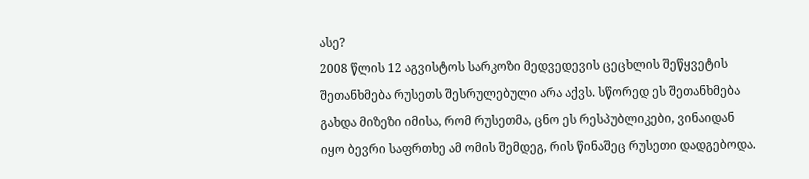ასე?
2008 წლის 12 აგვისტოს სარკოზი მედვედევის ცეცხლის შეწყვეტის შეთანხმება რუსეთს შესრულებული არა აქვს. სწორედ ეს შეთანხმება გახდა მიზეზი იმისა, რომ რუსეთმა, ცნო ეს რესპუბლიკები, ვინაიდან იყო ბევრი საფრთხე ამ ომის შემდეგ, რის წინაშეც რუსეთი დადგებოდა.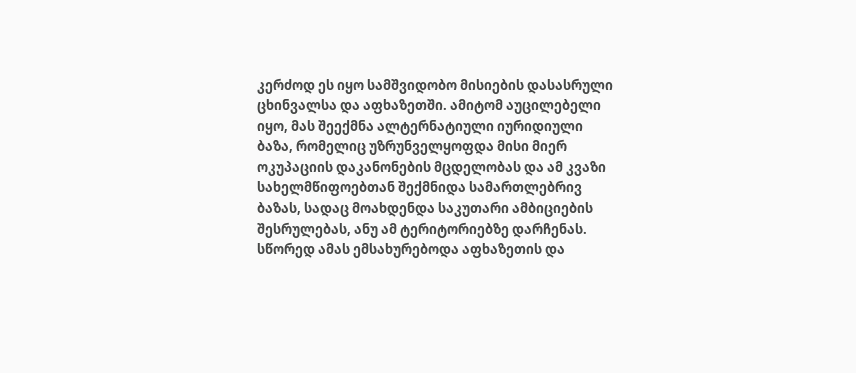კერძოდ ეს იყო სამშვიდობო მისიების დასასრული ცხინვალსა და აფხაზეთში. ამიტომ აუცილებელი იყო, მას შეექმნა ალტერნატიული იურიდიული ბაზა, რომელიც უზრუნველყოფდა მისი მიერ ოკუპაციის დაკანონების მცდელობას და ამ კვაზი სახელმწიფოებთან შექმნიდა სამართლებრივ ბაზას, სადაც მოახდენდა საკუთარი ამბიციების შესრულებას, ანუ ამ ტერიტორიებზე დარჩენას. სწორედ ამას ემსახურებოდა აფხაზეთის და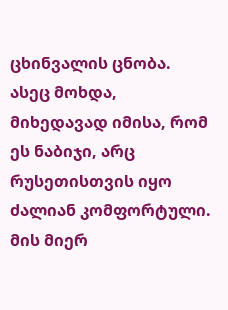ცხინვალის ცნობა.
ასეც მოხდა, მიხედავად იმისა, რომ ეს ნაბიჯი, არც რუსეთისთვის იყო ძალიან კომფორტული.
მის მიერ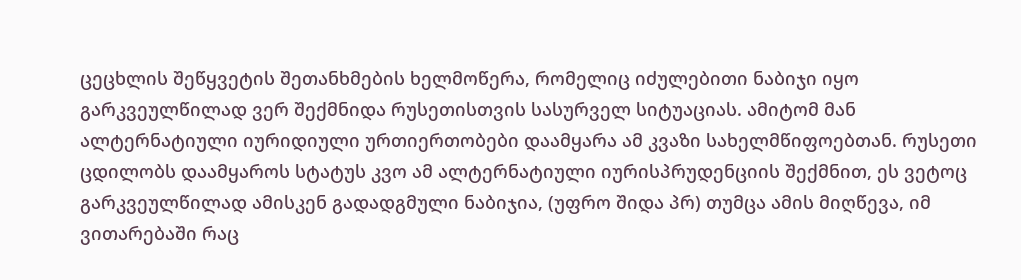ცეცხლის შეწყვეტის შეთანხმების ხელმოწერა, რომელიც იძულებითი ნაბიჯი იყო გარკვეულწილად ვერ შექმნიდა რუსეთისთვის სასურველ სიტუაციას. ამიტომ მან ალტერნატიული იურიდიული ურთიერთობები დაამყარა ამ კვაზი სახელმწიფოებთან. რუსეთი ცდილობს დაამყაროს სტატუს კვო ამ ალტერნატიული იურისპრუდენციის შექმნით, ეს ვეტოც გარკვეულწილად ამისკენ გადადგმული ნაბიჯია, (უფრო შიდა პრ) თუმცა ამის მიღწევა, იმ ვითარებაში რაც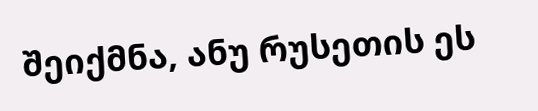შეიქმნა, ანუ რუსეთის ეს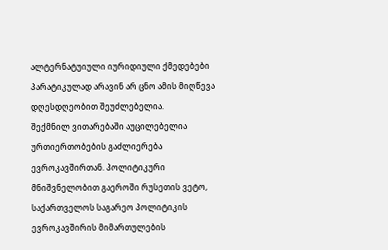ალტერნატუიული იურიდიული ქმედებები პარატიკულად არავინ არ ცნო ამის მიღწევა დღესდღეობით შეუძლებელია.
შექმნილ ვითარებაში აუცილებელია ურთიერთობების გაძლიერება ევროკავშირთან. პოლიტიკური მნიშვნელობით გაეროში რუსეთის ვეტო, საქართველოს საგარეო პოლიტიკის ევროკავშირის მიმართულების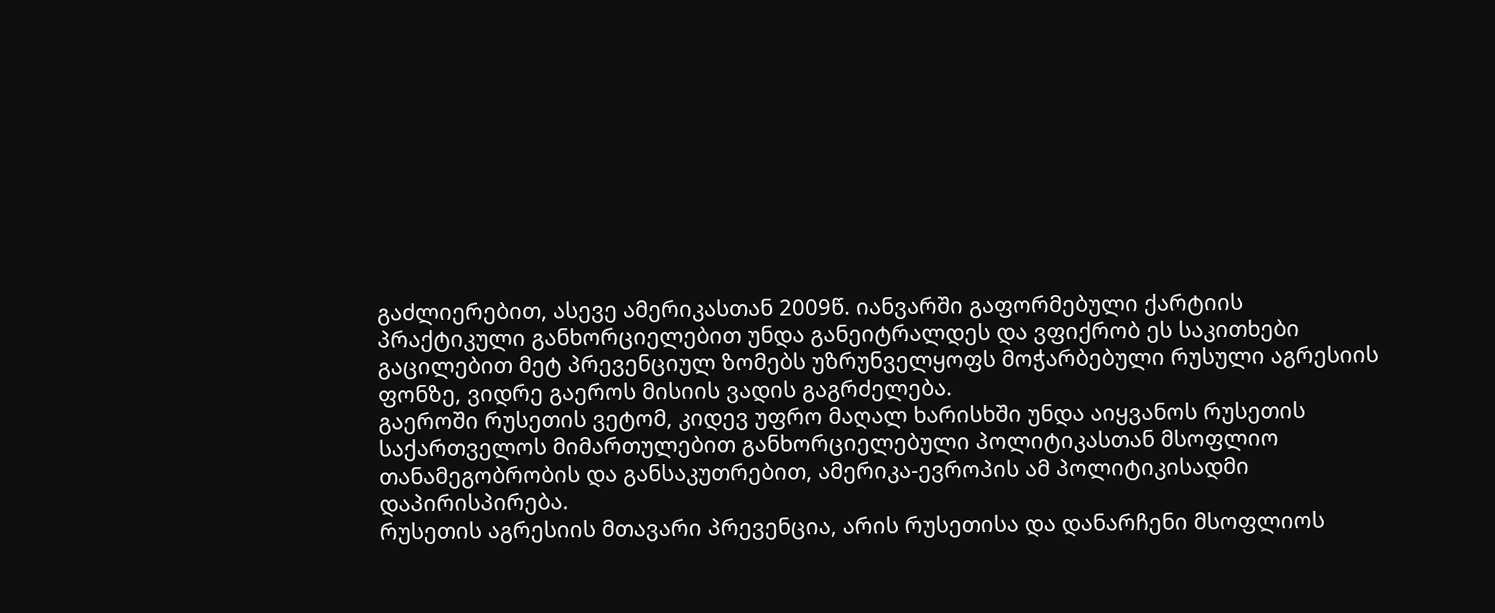გაძლიერებით, ასევე ამერიკასთან 2009წ. იანვარში გაფორმებული ქარტიის პრაქტიკული განხორციელებით უნდა განეიტრალდეს და ვფიქრობ ეს საკითხები გაცილებით მეტ პრევენციულ ზომებს უზრუნველყოფს მოჭარბებული რუსული აგრესიის ფონზე, ვიდრე გაეროს მისიის ვადის გაგრძელება.
გაეროში რუსეთის ვეტომ, კიდევ უფრო მაღალ ხარისხში უნდა აიყვანოს რუსეთის საქართველოს მიმართულებით განხორციელებული პოლიტიკასთან მსოფლიო თანამეგობრობის და განსაკუთრებით, ამერიკა-ევროპის ამ პოლიტიკისადმი დაპირისპირება.
რუსეთის აგრესიის მთავარი პრევენცია, არის რუსეთისა და დანარჩენი მსოფლიოს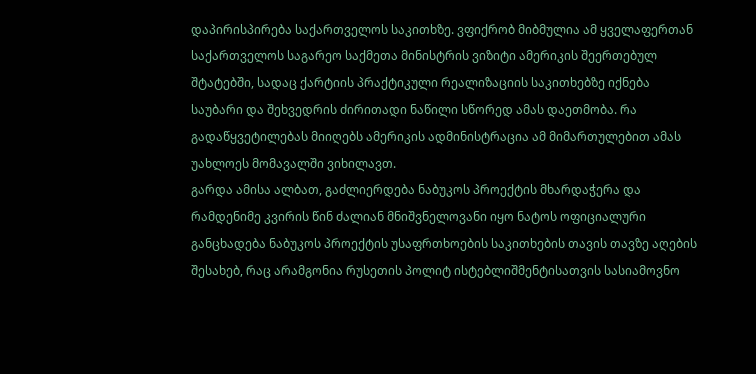დაპირისპირება საქართველოს საკითხზე. ვფიქრობ მიბმულია ამ ყველაფერთან საქართველოს საგარეო საქმეთა მინისტრის ვიზიტი ამერიკის შეერთებულ შტატებში, სადაც ქარტიის პრაქტიკული რეალიზაციის საკითხებზე იქნება საუბარი და შეხვედრის ძირითადი ნაწილი სწორედ ამას დაეთმობა. რა გადაწყვეტილებას მიიღებს ამერიკის ადმინისტრაცია ამ მიმართულებით ამას უახლოეს მომავალში ვიხილავთ.
გარდა ამისა ალბათ, გაძლიერდება ნაბუკოს პროექტის მხარდაჭერა და რამდენიმე კვირის წინ ძალიან მნიშვნელოვანი იყო ნატოს ოფიციალური განცხადება ნაბუკოს პროექტის უსაფრთხოების საკითხების თავის თავზე აღების შესახებ, რაც არამგონია რუსეთის პოლიტ ისტებლიშმენტისათვის სასიამოვნო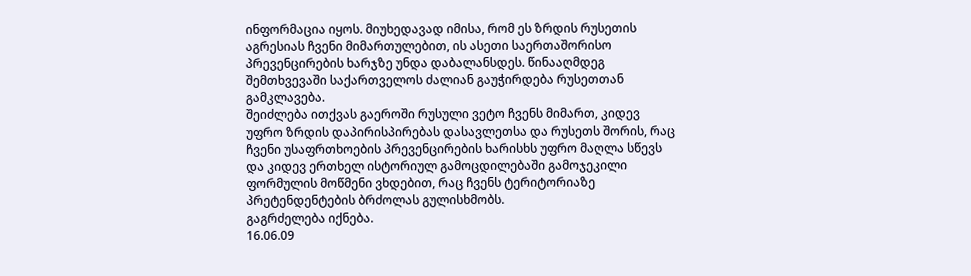ინფორმაცია იყოს. მიუხედავად იმისა, რომ ეს ზრდის რუსეთის აგრესიას ჩვენი მიმართულებით, ის ასეთი საერთაშორისო პრევენცირების ხარჯზე უნდა დაბალანსდეს. წინააღმდეგ შემთხვევაში საქართველოს ძალიან გაუჭირდება რუსეთთან გამკლავება.
შეიძლება ითქვას გაეროში რუსული ვეტო ჩვენს მიმართ, კიდევ უფრო ზრდის დაპირისპირებას დასავლეთსა და რუსეთს შორის, რაც ჩვენი უსაფრთხოების პრევენცირების ხარისხს უფრო მაღლა სწევს და კიდევ ერთხელ ისტორიულ გამოცდილებაში გამოჯეკილი ფორმულის მოწმენი ვხდებით, რაც ჩვენს ტერიტორიაზე პრეტენდენტების ბრძოლას გულისხმობს.
გაგრძელება იქნება.
16.06.09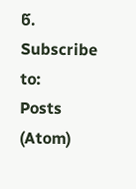წ.
Subscribe to:
Posts (Atom)